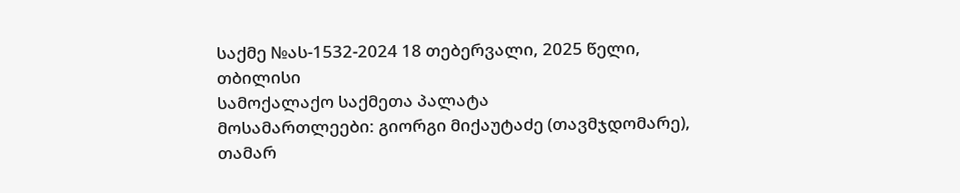საქმე №ას-1532-2024 18 თებერვალი, 2025 წელი,
თბილისი
სამოქალაქო საქმეთა პალატა
მოსამართლეები: გიორგი მიქაუტაძე (თავმჯდომარე),
თამარ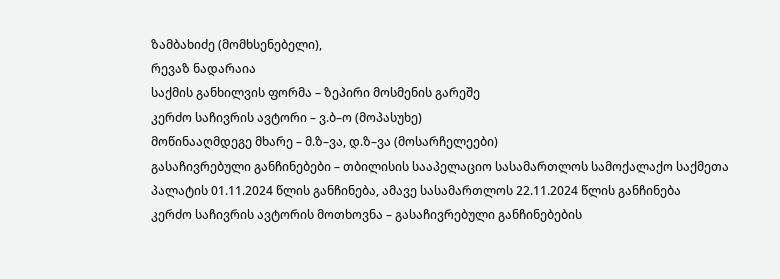ზამბახიძე (მომხსენებელი),
რევაზ ნადარაია
საქმის განხილვის ფორმა – ზეპირი მოსმენის გარეშე
კერძო საჩივრის ავტორი – ვ.ბ–ო (მოპასუხე)
მოწინააღმდეგე მხარე – მ.ზ–ვა, დ.ზ–ვა (მოსარჩელეები)
გასაჩივრებული განჩინებები – თბილისის სააპელაციო სასამართლოს სამოქალაქო საქმეთა პალატის 01.11.2024 წლის განჩინება, ამავე სასამართლოს 22.11.2024 წლის განჩინება
კერძო საჩივრის ავტორის მოთხოვნა – გასაჩივრებული განჩინებების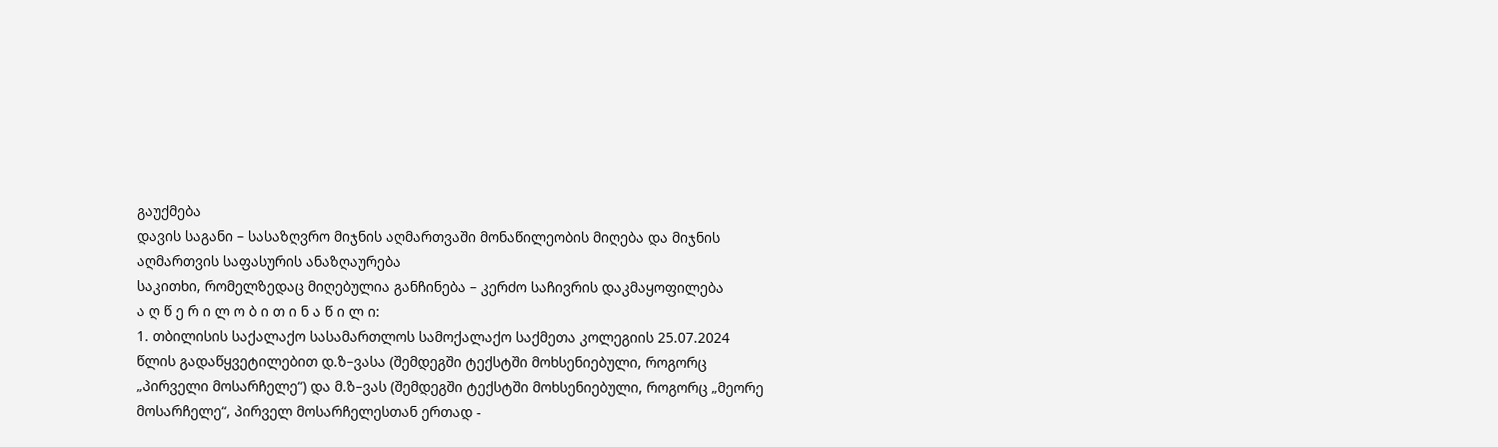გაუქმება
დავის საგანი – სასაზღვრო მიჯნის აღმართვაში მონაწილეობის მიღება და მიჯნის აღმართვის საფასურის ანაზღაურება
საკითხი, რომელზედაც მიღებულია განჩინება – კერძო საჩივრის დაკმაყოფილება
ა ღ წ ე რ ი ლ ო ბ ი თ ი ნ ა წ ი ლ ი:
1. თბილისის საქალაქო სასამართლოს სამოქალაქო საქმეთა კოლეგიის 25.07.2024 წლის გადაწყვეტილებით დ.ზ–ვასა (შემდეგში ტექსტში მოხსენიებული, როგორც „პირველი მოსარჩელე“) და მ.ზ–ვას (შემდეგში ტექსტში მოხსენიებული, როგორც „მეორე მოსარჩელე“, პირველ მოსარჩელესთან ერთად -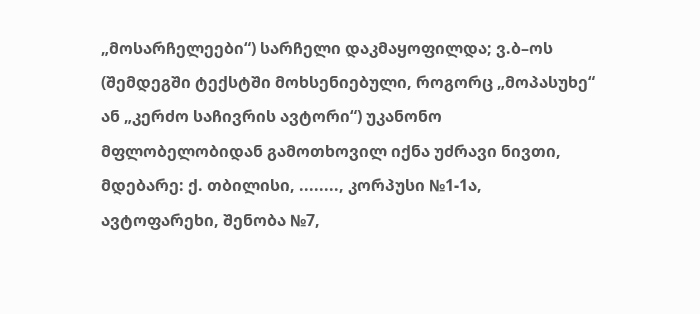„მოსარჩელეები“) სარჩელი დაკმაყოფილდა; ვ.ბ–ოს (შემდეგში ტექსტში მოხსენიებული, როგორც „მოპასუხე“ ან „კერძო საჩივრის ავტორი“) უკანონო მფლობელობიდან გამოთხოვილ იქნა უძრავი ნივთი, მდებარე: ქ. თბილისი, ........, კორპუსი №1-1ა, ავტოფარეხი, შენობა №7,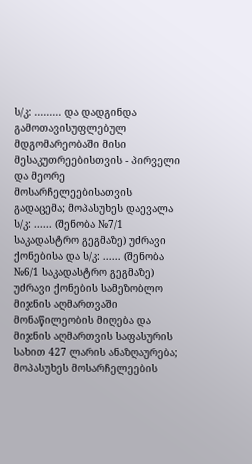ს/კ: ......... და დადგინდა გამოთავისუფლებულ მდგომარეობაში მისი მესაკუთრეებისთვის - პირველი და მეორე მოსარჩელეებისათვის გადაცემა; მოპასუხეს დაევალა ს/კ: ...... (შენობა №7/1 საკადასტრო გეგმაზე) უძრავი ქონებისა და ს/კ: ...... (შენობა №6/1 საკადასტრო გეგმაზე) უძრავი ქონების სამეზობლო მიჯნის აღმართვაში მონაწილეობის მიღება და მიჯნის აღმართვის საფასურის სახით 427 ლარის ანაზღაურება; მოპასუხეს მოსარჩელეების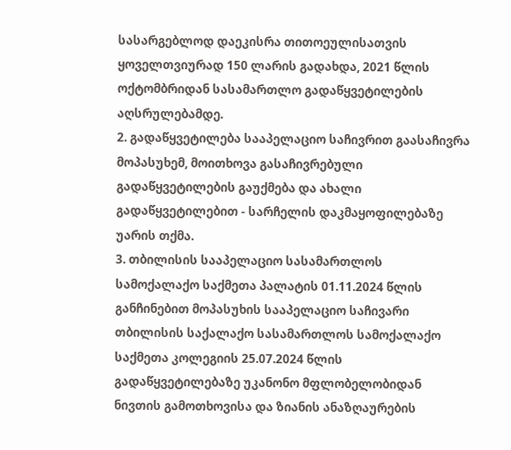სასარგებლოდ დაეკისრა თითოეულისათვის ყოველთვიურად 150 ლარის გადახდა, 2021 წლის ოქტომბრიდან სასამართლო გადაწყვეტილების აღსრულებამდე.
2. გადაწყვეტილება სააპელაციო საჩივრით გაასაჩივრა მოპასუხემ, მოითხოვა გასაჩივრებული გადაწყვეტილების გაუქმება და ახალი გადაწყვეტილებით - სარჩელის დაკმაყოფილებაზე უარის თქმა.
3. თბილისის სააპელაციო სასამართლოს სამოქალაქო საქმეთა პალატის 01.11.2024 წლის განჩინებით მოპასუხის სააპელაციო საჩივარი თბილისის საქალაქო სასამართლოს სამოქალაქო საქმეთა კოლეგიის 25.07.2024 წლის გადაწყვეტილებაზე უკანონო მფლობელობიდან ნივთის გამოთხოვისა და ზიანის ანაზღაურების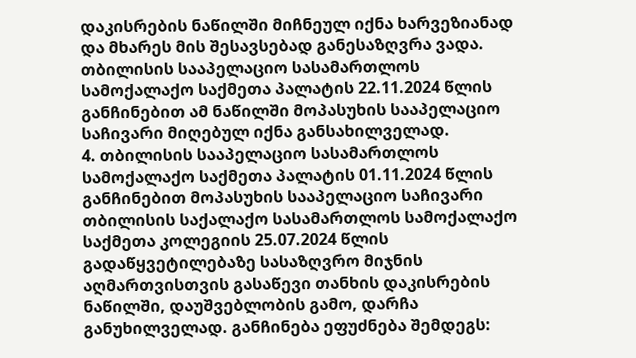დაკისრების ნაწილში მიჩნეულ იქნა ხარვეზიანად და მხარეს მის შესავსებად განესაზღვრა ვადა. თბილისის სააპელაციო სასამართლოს სამოქალაქო საქმეთა პალატის 22.11.2024 წლის განჩინებით ამ ნაწილში მოპასუხის სააპელაციო საჩივარი მიღებულ იქნა განსახილველად.
4. თბილისის სააპელაციო სასამართლოს სამოქალაქო საქმეთა პალატის 01.11.2024 წლის განჩინებით მოპასუხის სააპელაციო საჩივარი თბილისის საქალაქო სასამართლოს სამოქალაქო საქმეთა კოლეგიის 25.07.2024 წლის გადაწყვეტილებაზე სასაზღვრო მიჯნის აღმართვისთვის გასაწევი თანხის დაკისრების ნაწილში, დაუშვებლობის გამო, დარჩა განუხილველად. განჩინება ეფუძნება შემდეგს: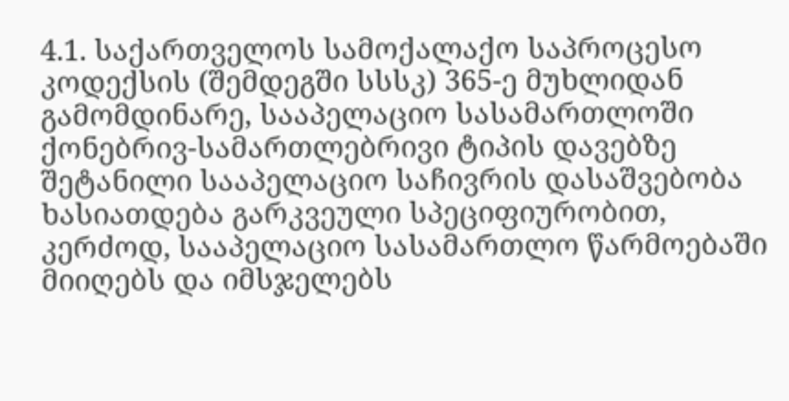4.1. საქართველოს სამოქალაქო საპროცესო კოდექსის (შემდეგში სსსკ) 365-ე მუხლიდან გამომდინარე, სააპელაციო სასამართლოში ქონებრივ-სამართლებრივი ტიპის დავებზე შეტანილი სააპელაციო საჩივრის დასაშვებობა ხასიათდება გარკვეული სპეციფიურობით, კერძოდ, სააპელაციო სასამართლო წარმოებაში მიიღებს და იმსჯელებს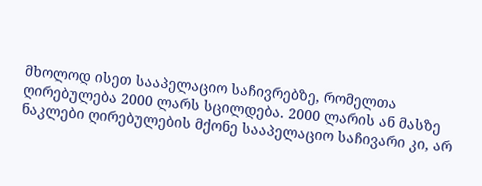მხოლოდ ისეთ სააპელაციო საჩივრებზე, რომელთა ღირებულება 2000 ლარს სცილდება. 2000 ლარის ან მასზე ნაკლები ღირებულების მქონე სააპელაციო საჩივარი კი, არ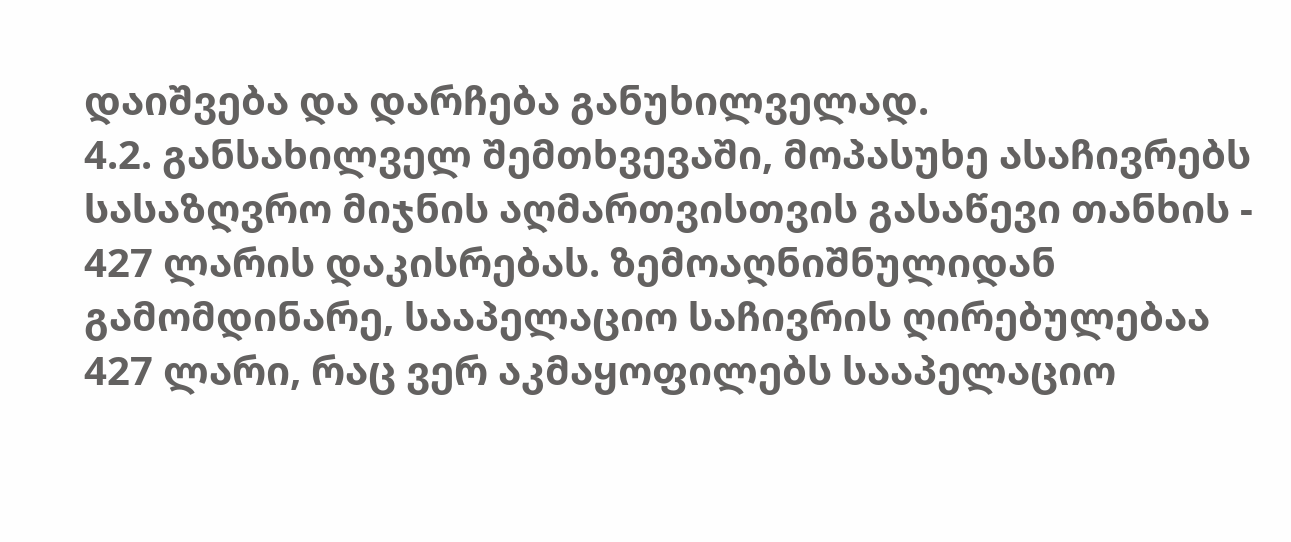დაიშვება და დარჩება განუხილველად.
4.2. განსახილველ შემთხვევაში, მოპასუხე ასაჩივრებს სასაზღვრო მიჯნის აღმართვისთვის გასაწევი თანხის - 427 ლარის დაკისრებას. ზემოაღნიშნულიდან გამომდინარე, სააპელაციო საჩივრის ღირებულებაა 427 ლარი, რაც ვერ აკმაყოფილებს სააპელაციო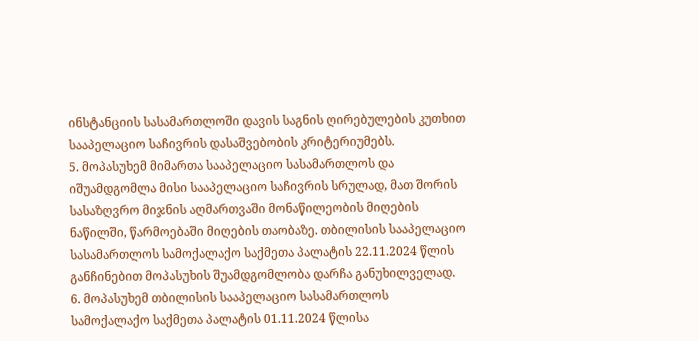ინსტანციის სასამართლოში დავის საგნის ღირებულების კუთხით სააპელაციო საჩივრის დასაშვებობის კრიტერიუმებს.
5. მოპასუხემ მიმართა სააპელაციო სასამართლოს და იშუამდგომლა მისი სააპელაციო საჩივრის სრულად, მათ შორის სასაზღვრო მიჯნის აღმართვაში მონაწილეობის მიღების ნაწილში, წარმოებაში მიღების თაობაზე. თბილისის სააპელაციო სასამართლოს სამოქალაქო საქმეთა პალატის 22.11.2024 წლის განჩინებით მოპასუხის შუამდგომლობა დარჩა განუხილველად.
6. მოპასუხემ თბილისის სააპელაციო სასამართლოს სამოქალაქო საქმეთა პალატის 01.11.2024 წლისა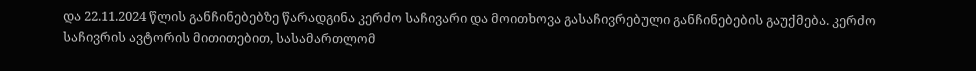და 22.11.2024 წლის განჩინებებზე წარადგინა კერძო საჩივარი და მოითხოვა გასაჩივრებული განჩინებების გაუქმება. კერძო საჩივრის ავტორის მითითებით, სასამართლომ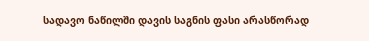სადავო ნაწილში დავის საგნის ფასი არასწორად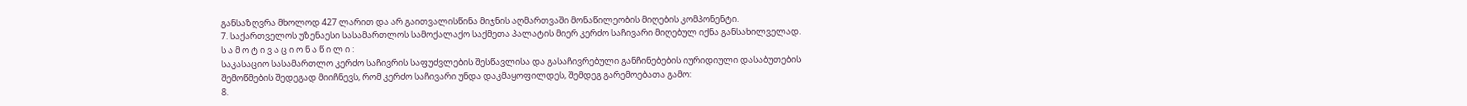განსაზღვრა მხოლოდ 427 ლარით და არ გაითვალისწინა მიჯნის აღმართვაში მონაწილეობის მიღების კომპონენტი.
7. საქართველოს უზენაესი სასამართლოს სამოქალაქო საქმეთა პალატის მიერ კერძო საჩივარი მიღებულ იქნა განსახილველად.
ს ა მ ო ტ ი ვ ა ც ი ო ნ ა წ ი ლ ი :
საკასაციო სასამართლო კერძო საჩივრის საფუძვლების შესწავლისა და გასაჩივრებული განჩინებების იურიდიული დასაბუთების შემოწმების შედეგად მიიჩნევს, რომ კერძო საჩივარი უნდა დაკმაყოფილდეს, შემდეგ გარემოებათა გამო:
8.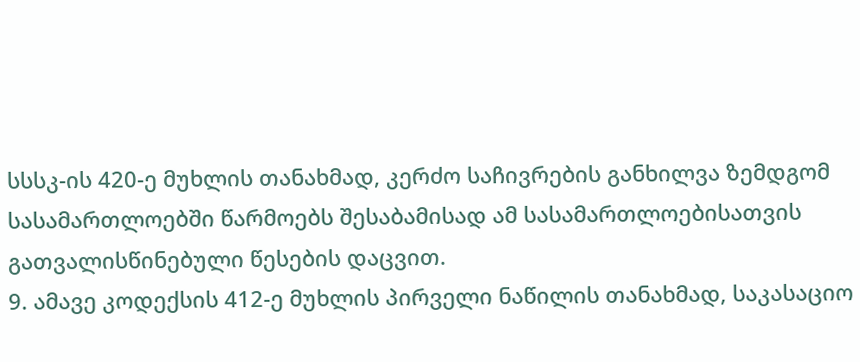სსსკ-ის 420-ე მუხლის თანახმად, კერძო საჩივრების განხილვა ზემდგომ სასამართლოებში წარმოებს შესაბამისად ამ სასამართლოებისათვის გათვალისწინებული წესების დაცვით.
9. ამავე კოდექსის 412-ე მუხლის პირველი ნაწილის თანახმად, საკასაციო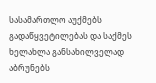სასამართლო აუქმებს გადაწყვეტილებას და საქმეს ხელახლა განსახილველად აბრუნებს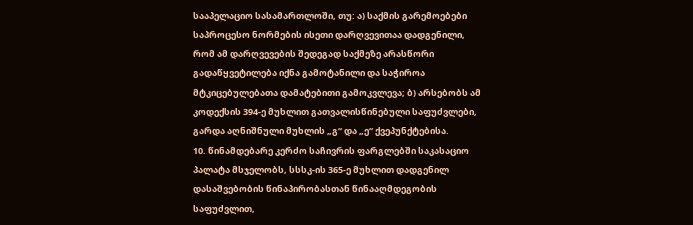სააპელაციო სასამართლოში, თუ: ა) საქმის გარემოებები საპროცესო ნორმების ისეთი დარღვევითაა დადგენილი, რომ ამ დარღვევების შედეგად საქმეზე არასწორი გადაწყვეტილება იქნა გამოტანილი და საჭიროა მტკიცებულებათა დამატებითი გამოკვლევა; ბ) არსებობს ამ კოდექსის 394-ე მუხლით გათვალისწინებული საფუძვლები, გარდა აღნიშნული მუხლის „გ“ და „ე“ ქვეპუნქტებისა.
10. წინამდებარე კერძო საჩივრის ფარგლებში საკასაციო პალატა მსჯელობს, სსსკ-ის 365-ე მუხლით დადგენილ დასაშვებობის წინაპირობასთან წინააღმდეგობის საფუძვლით,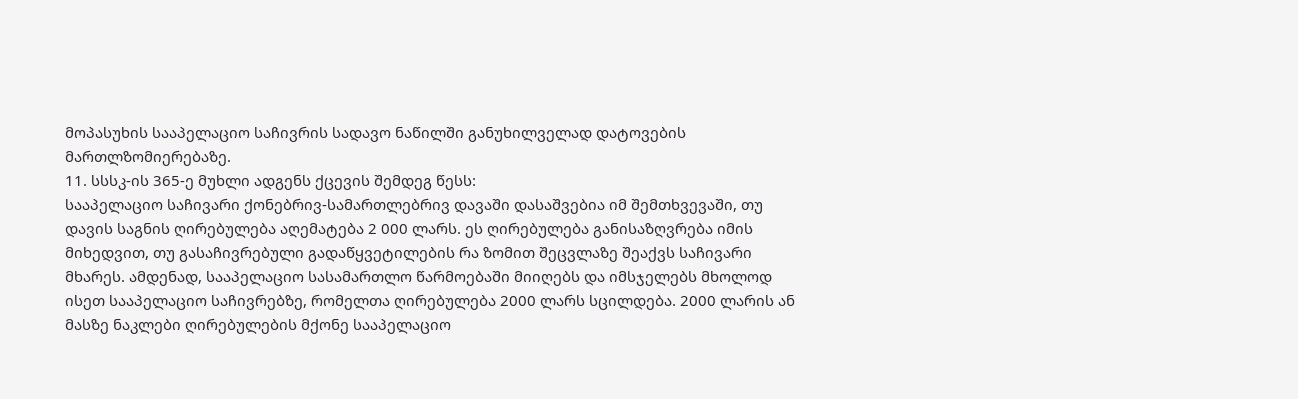მოპასუხის სააპელაციო საჩივრის სადავო ნაწილში განუხილველად დატოვების მართლზომიერებაზე.
11. სსსკ-ის 365-ე მუხლი ადგენს ქცევის შემდეგ წესს:
სააპელაციო საჩივარი ქონებრივ-სამართლებრივ დავაში დასაშვებია იმ შემთხვევაში, თუ დავის საგნის ღირებულება აღემატება 2 000 ლარს. ეს ღირებულება განისაზღვრება იმის მიხედვით, თუ გასაჩივრებული გადაწყვეტილების რა ზომით შეცვლაზე შეაქვს საჩივარი მხარეს. ამდენად, სააპელაციო სასამართლო წარმოებაში მიიღებს და იმსჯელებს მხოლოდ ისეთ სააპელაციო საჩივრებზე, რომელთა ღირებულება 2000 ლარს სცილდება. 2000 ლარის ან მასზე ნაკლები ღირებულების მქონე სააპელაციო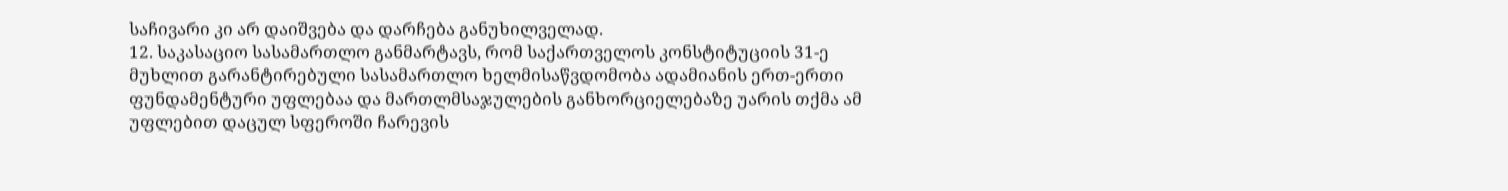საჩივარი კი არ დაიშვება და დარჩება განუხილველად.
12. საკასაციო სასამართლო განმარტავს, რომ საქართველოს კონსტიტუციის 31-ე მუხლით გარანტირებული სასამართლო ხელმისაწვდომობა ადამიანის ერთ-ერთი ფუნდამენტური უფლებაა და მართლმსაჯულების განხორციელებაზე უარის თქმა ამ უფლებით დაცულ სფეროში ჩარევის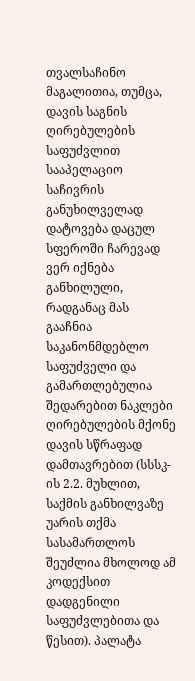თვალსაჩინო მაგალითია, თუმცა, დავის საგნის ღირებულების საფუძვლით სააპელაციო საჩივრის განუხილველად დატოვება დაცულ სფეროში ჩარევად ვერ იქნება განხილული, რადგანაც მას გააჩნია საკანონმდებლო საფუძველი და გამართლებულია შედარებით ნაკლები ღირებულების მქონე დავის სწრაფად დამთავრებით (სსსკ-ის 2.2. მუხლით, საქმის განხილვაზე უარის თქმა სასამართლოს შეუძლია მხოლოდ ამ კოდექსით დადგენილი საფუძვლებითა და წესით). პალატა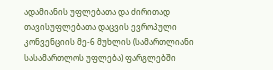ადამიანის უფლებათა და ძირითად თავისუფლებათა დაცვის ევროპული კონვენციის მე-6 მუხლის (სამართლიანი სასამართლოს უფლება) ფარგლებში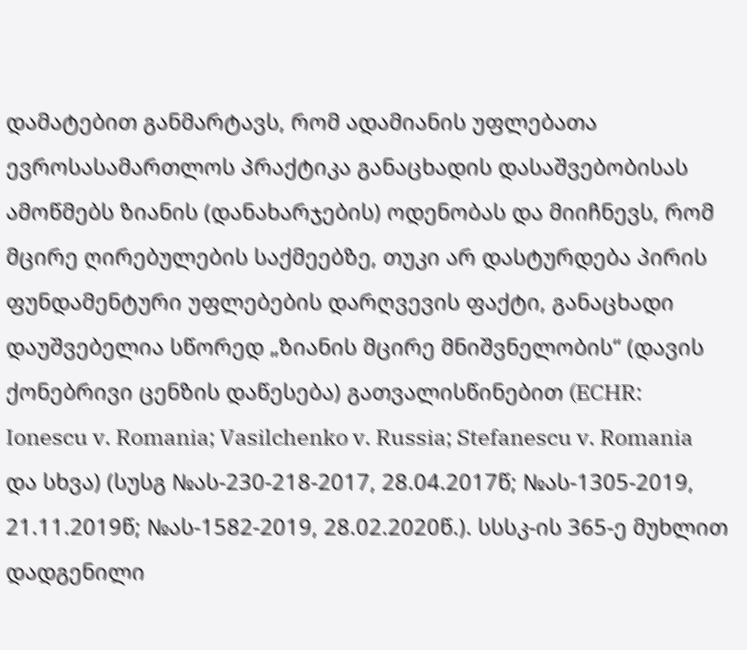დამატებით განმარტავს, რომ ადამიანის უფლებათა ევროსასამართლოს პრაქტიკა განაცხადის დასაშვებობისას ამოწმებს ზიანის (დანახარჯების) ოდენობას და მიიჩნევს, რომ მცირე ღირებულების საქმეებზე, თუკი არ დასტურდება პირის ფუნდამენტური უფლებების დარღვევის ფაქტი, განაცხადი დაუშვებელია სწორედ „ზიანის მცირე მნიშვნელობის“ (დავის ქონებრივი ცენზის დაწესება) გათვალისწინებით (ECHR: Ionescu v. Romania; Vasilchenko v. Russia; Stefanescu v. Romania და სხვა) (სუსგ №ას-230-218-2017, 28.04.2017წ; №ას-1305-2019, 21.11.2019წ; №ას-1582-2019, 28.02.2020წ.). სსსკ-ის 365-ე მუხლით დადგენილი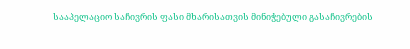სააპელაციო საჩივრის ფასი მხარისათვის მინიჭებული გასაჩივრების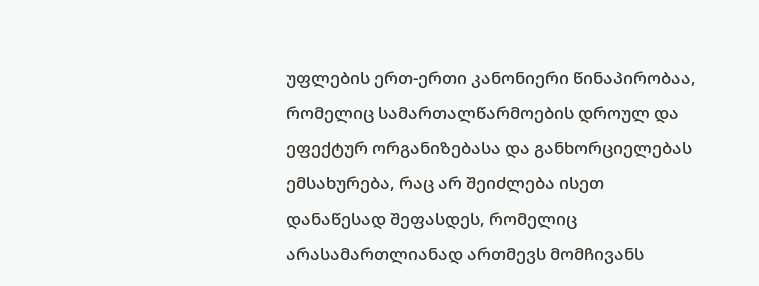უფლების ერთ-ერთი კანონიერი წინაპირობაა, რომელიც სამართალწარმოების დროულ და ეფექტურ ორგანიზებასა და განხორციელებას ემსახურება, რაც არ შეიძლება ისეთ დანაწესად შეფასდეს, რომელიც არასამართლიანად ართმევს მომჩივანს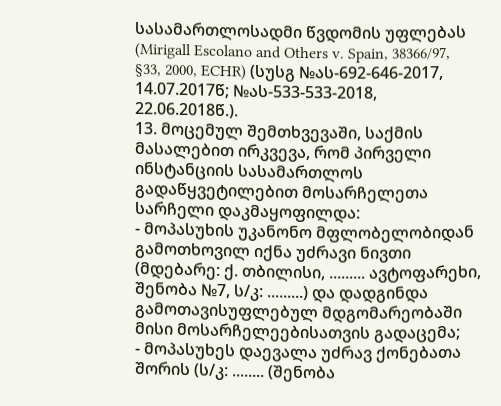სასამართლოსადმი წვდომის უფლებას (Mirigall Escolano and Others v. Spain, 38366/97, §33, 2000, ECHR) (სუსგ №ას-692-646-2017, 14.07.2017წ; №ას-533-533-2018, 22.06.2018წ.).
13. მოცემულ შემთხვევაში, საქმის მასალებით ირკვევა, რომ პირველი ინსტანციის სასამართლოს გადაწყვეტილებით მოსარჩელეთა სარჩელი დაკმაყოფილდა:
- მოპასუხის უკანონო მფლობელობიდან გამოთხოვილ იქნა უძრავი ნივთი (მდებარე: ქ. თბილისი, ......... ავტოფარეხი, შენობა №7, ს/კ: .........) და დადგინდა გამოთავისუფლებულ მდგომარეობაში მისი მოსარჩელეებისათვის გადაცემა;
- მოპასუხეს დაევალა უძრავ ქონებათა შორის (ს/კ: ........ (შენობა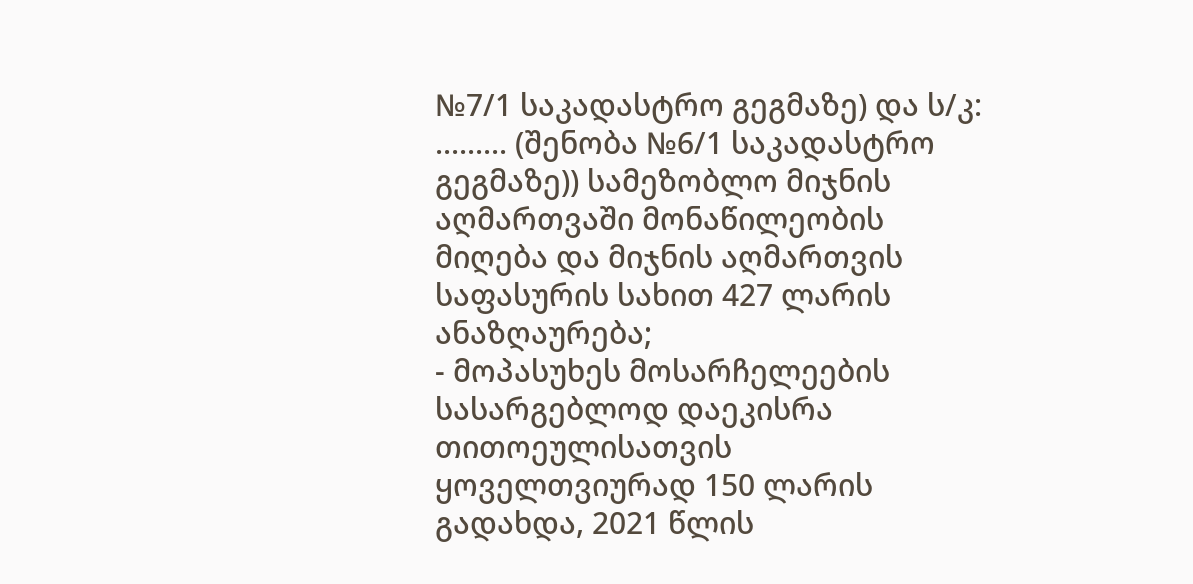№7/1 საკადასტრო გეგმაზე) და ს/კ: ......... (შენობა №6/1 საკადასტრო გეგმაზე)) სამეზობლო მიჯნის აღმართვაში მონაწილეობის მიღება და მიჯნის აღმართვის საფასურის სახით 427 ლარის ანაზღაურება;
- მოპასუხეს მოსარჩელეების სასარგებლოდ დაეკისრა თითოეულისათვის ყოველთვიურად 150 ლარის გადახდა, 2021 წლის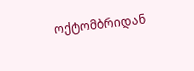ოქტომბრიდან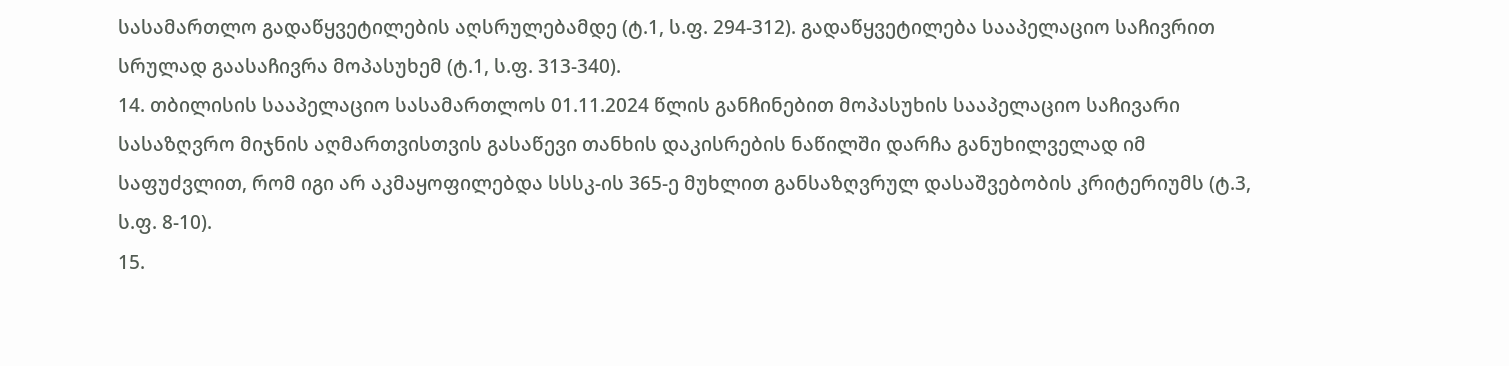სასამართლო გადაწყვეტილების აღსრულებამდე (ტ.1, ს.ფ. 294-312). გადაწყვეტილება სააპელაციო საჩივრით სრულად გაასაჩივრა მოპასუხემ (ტ.1, ს.ფ. 313-340).
14. თბილისის სააპელაციო სასამართლოს 01.11.2024 წლის განჩინებით მოპასუხის სააპელაციო საჩივარი სასაზღვრო მიჯნის აღმართვისთვის გასაწევი თანხის დაკისრების ნაწილში დარჩა განუხილველად იმ საფუძვლით, რომ იგი არ აკმაყოფილებდა სსსკ-ის 365-ე მუხლით განსაზღვრულ დასაშვებობის კრიტერიუმს (ტ.3, ს.ფ. 8-10).
15.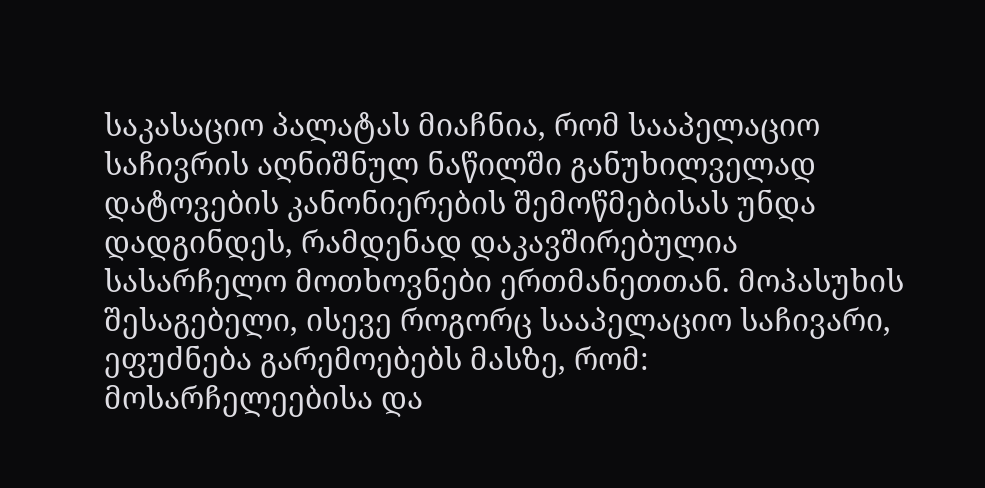საკასაციო პალატას მიაჩნია, რომ სააპელაციო საჩივრის აღნიშნულ ნაწილში განუხილველად დატოვების კანონიერების შემოწმებისას უნდა დადგინდეს, რამდენად დაკავშირებულია სასარჩელო მოთხოვნები ერთმანეთთან. მოპასუხის შესაგებელი, ისევე როგორც სააპელაციო საჩივარი, ეფუძნება გარემოებებს მასზე, რომ: მოსარჩელეებისა და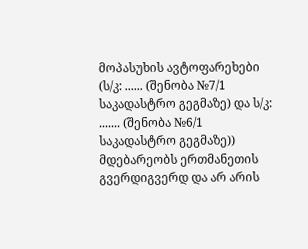მოპასუხის ავტოფარეხები (ს/კ: ...... (შენობა №7/1 საკადასტრო გეგმაზე) და ს/კ: ....... (შენობა №6/1 საკადასტრო გეგმაზე)) მდებარეობს ერთმანეთის გვერდიგვერდ და არ არის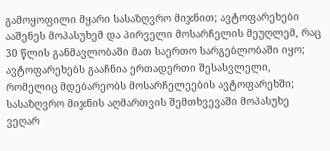გამოყოფილი მყარი სასაზღვრო მიჯნით; ავტოფარეხები ააშენეს მოპასუხემ და პირველი მოსარჩელის მეუღლემ, რაც 30 წლის განმავლობაში მათ საერთო სარგებლობაში იყო; ავტოფარეხებს გააჩნია ერთადერთი შესასვლელი, რომელიც მდებარეობს მოსარჩელეების ავტოფარეხში; სასაზღვრო მიჯნის აღმართვის შემთხვევაში მოპასუხე ვეღარ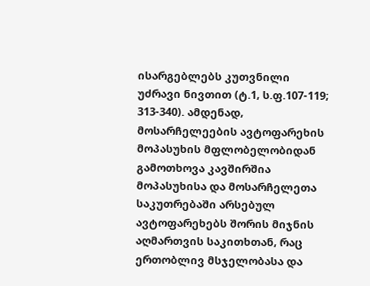ისარგებლებს კუთვნილი უძრავი ნივთით (ტ.1, ს.ფ.107-119; 313-340). ამდენად, მოსარჩელეების ავტოფარეხის მოპასუხის მფლობელობიდან გამოთხოვა კავშირშია მოპასუხისა და მოსარჩელეთა საკუთრებაში არსებულ ავტოფარეხებს შორის მიჯნის აღმართვის საკითხთან, რაც ერთობლივ მსჯელობასა და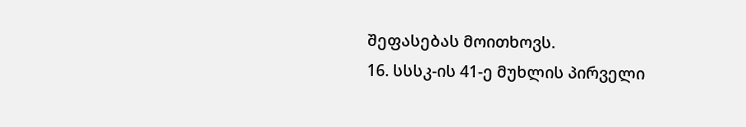შეფასებას მოითხოვს.
16. სსსკ-ის 41-ე მუხლის პირველი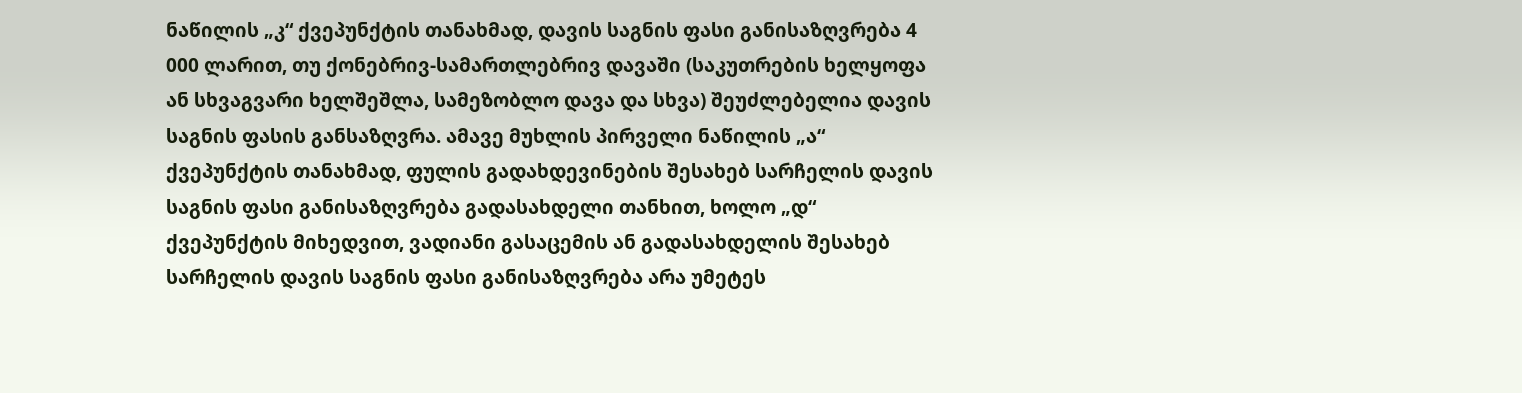ნაწილის „კ“ ქვეპუნქტის თანახმად, დავის საგნის ფასი განისაზღვრება 4 000 ლარით, თუ ქონებრივ-სამართლებრივ დავაში (საკუთრების ხელყოფა ან სხვაგვარი ხელშეშლა, სამეზობლო დავა და სხვა) შეუძლებელია დავის საგნის ფასის განსაზღვრა. ამავე მუხლის პირველი ნაწილის „ა“ ქვეპუნქტის თანახმად, ფულის გადახდევინების შესახებ სარჩელის დავის საგნის ფასი განისაზღვრება გადასახდელი თანხით, ხოლო „დ“ ქვეპუნქტის მიხედვით, ვადიანი გასაცემის ან გადასახდელის შესახებ სარჩელის დავის საგნის ფასი განისაზღვრება არა უმეტეს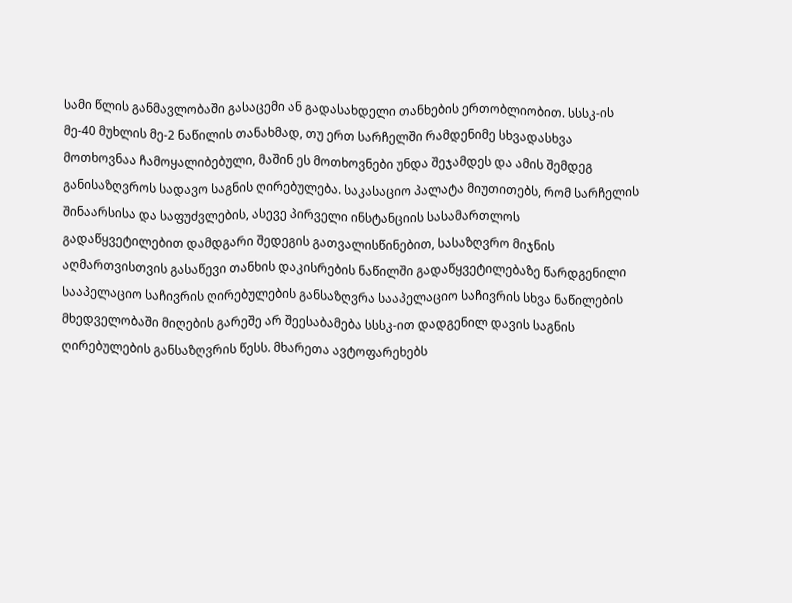სამი წლის განმავლობაში გასაცემი ან გადასახდელი თანხების ერთობლიობით. სსსკ-ის მე-40 მუხლის მე-2 ნაწილის თანახმად, თუ ერთ სარჩელში რამდენიმე სხვადასხვა მოთხოვნაა ჩამოყალიბებული, მაშინ ეს მოთხოვნები უნდა შეჯამდეს და ამის შემდეგ განისაზღვროს სადავო საგნის ღირებულება. საკასაციო პალატა მიუთითებს, რომ სარჩელის შინაარსისა და საფუძვლების, ასევე პირველი ინსტანციის სასამართლოს გადაწყვეტილებით დამდგარი შედეგის გათვალისწინებით, სასაზღვრო მიჯნის აღმართვისთვის გასაწევი თანხის დაკისრების ნაწილში გადაწყვეტილებაზე წარდგენილი სააპელაციო საჩივრის ღირებულების განსაზღვრა სააპელაციო საჩივრის სხვა ნაწილების მხედველობაში მიღების გარეშე არ შეესაბამება სსსკ-ით დადგენილ დავის საგნის ღირებულების განსაზღვრის წესს. მხარეთა ავტოფარეხებს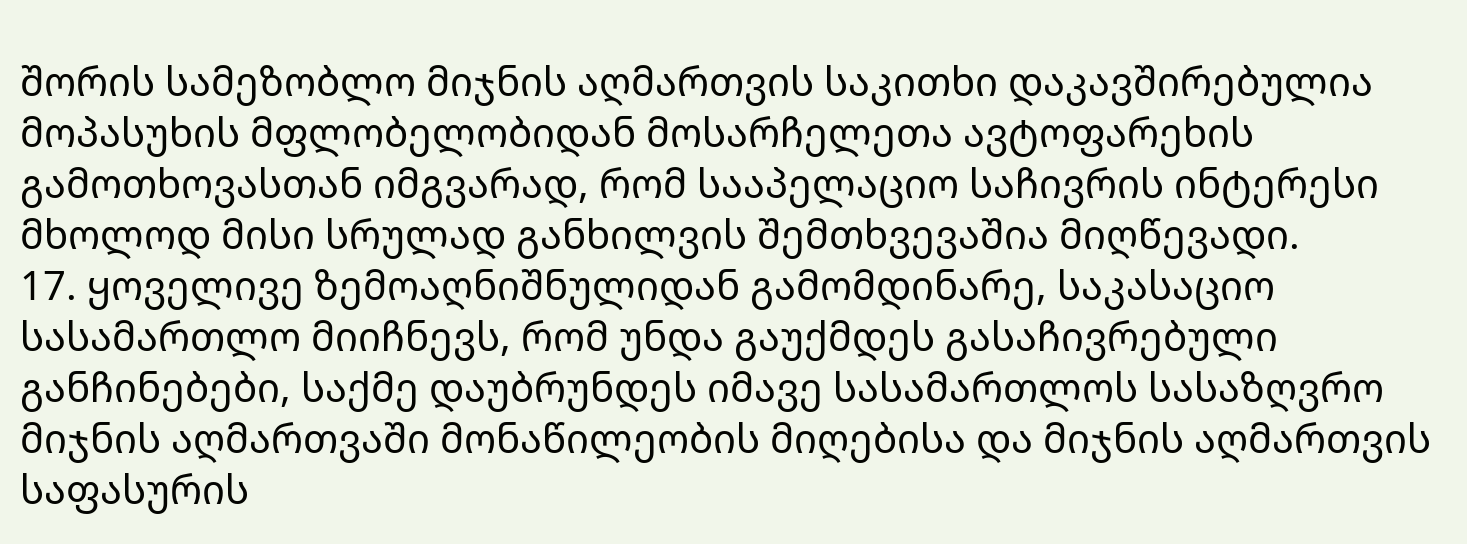შორის სამეზობლო მიჯნის აღმართვის საკითხი დაკავშირებულია მოპასუხის მფლობელობიდან მოსარჩელეთა ავტოფარეხის გამოთხოვასთან იმგვარად, რომ სააპელაციო საჩივრის ინტერესი მხოლოდ მისი სრულად განხილვის შემთხვევაშია მიღწევადი.
17. ყოველივე ზემოაღნიშნულიდან გამომდინარე, საკასაციო სასამართლო მიიჩნევს, რომ უნდა გაუქმდეს გასაჩივრებული განჩინებები, საქმე დაუბრუნდეს იმავე სასამართლოს სასაზღვრო მიჯნის აღმართვაში მონაწილეობის მიღებისა და მიჯნის აღმართვის საფასურის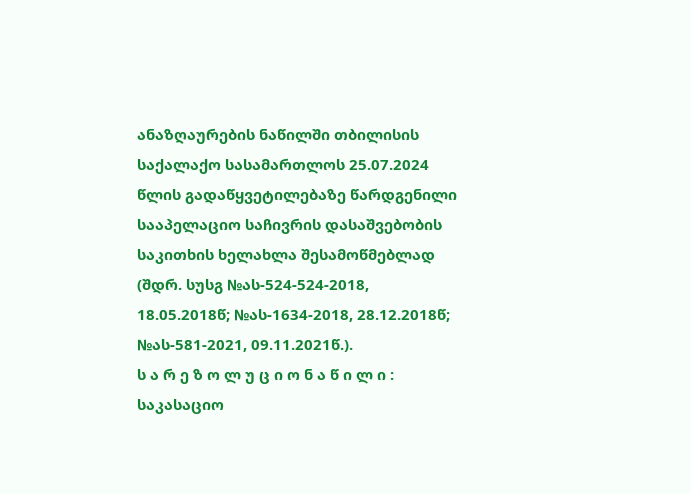ანაზღაურების ნაწილში თბილისის საქალაქო სასამართლოს 25.07.2024 წლის გადაწყვეტილებაზე წარდგენილი სააპელაციო საჩივრის დასაშვებობის საკითხის ხელახლა შესამოწმებლად (შდრ. სუსგ №ას-524-524-2018, 18.05.2018წ; №ას-1634-2018, 28.12.2018წ; №ას-581-2021, 09.11.2021წ.).
ს ა რ ე ზ ო ლ უ ც ი ო ნ ა წ ი ლ ი :
საკასაციო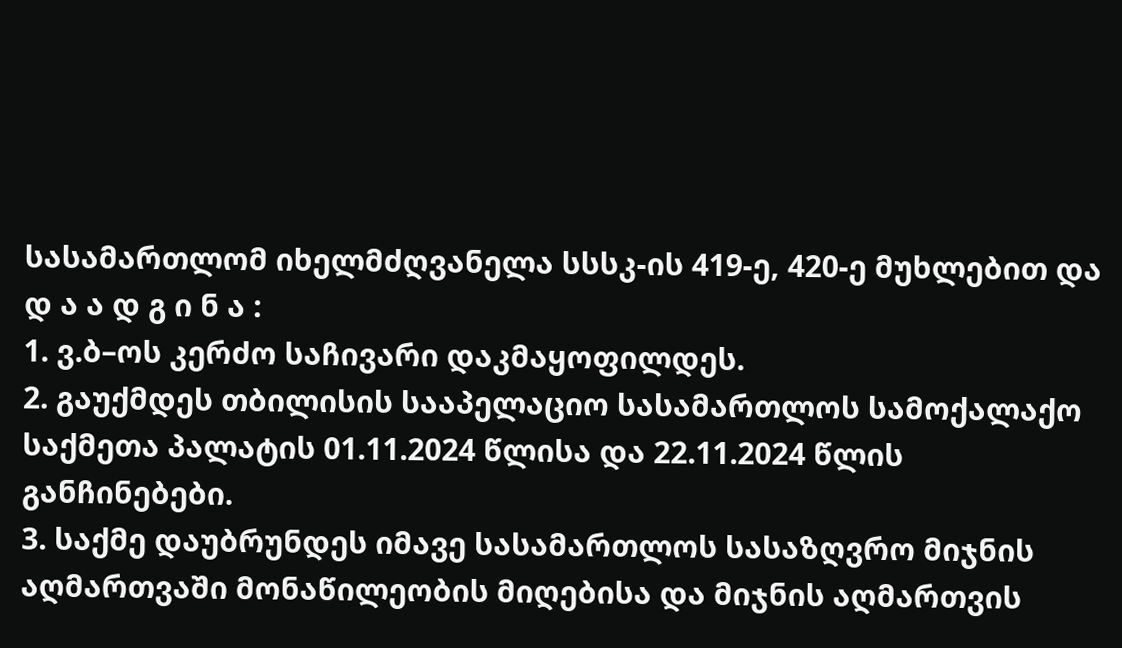სასამართლომ იხელმძღვანელა სსსკ-ის 419-ე, 420-ე მუხლებით და
დ ა ა დ გ ი ნ ა :
1. ვ.ბ–ოს კერძო საჩივარი დაკმაყოფილდეს.
2. გაუქმდეს თბილისის სააპელაციო სასამართლოს სამოქალაქო საქმეთა პალატის 01.11.2024 წლისა და 22.11.2024 წლის განჩინებები.
3. საქმე დაუბრუნდეს იმავე სასამართლოს სასაზღვრო მიჯნის აღმართვაში მონაწილეობის მიღებისა და მიჯნის აღმართვის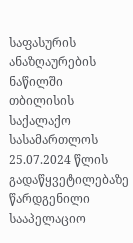საფასურის ანაზღაურების ნაწილში თბილისის საქალაქო სასამართლოს 25.07.2024 წლის გადაწყვეტილებაზე წარდგენილი სააპელაციო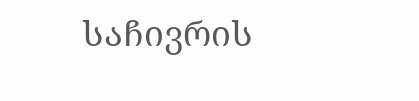საჩივრის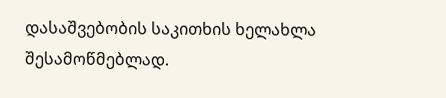დასაშვებობის საკითხის ხელახლა შესამოწმებლად.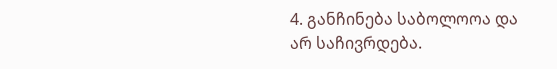4. განჩინება საბოლოოა და არ საჩივრდება.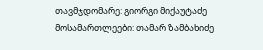თავმჯდომარე: გიორგი მიქაუტაძე
მოსამართლეები: თამარ ზამბახიძე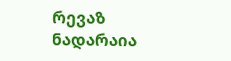რევაზ ნადარაია